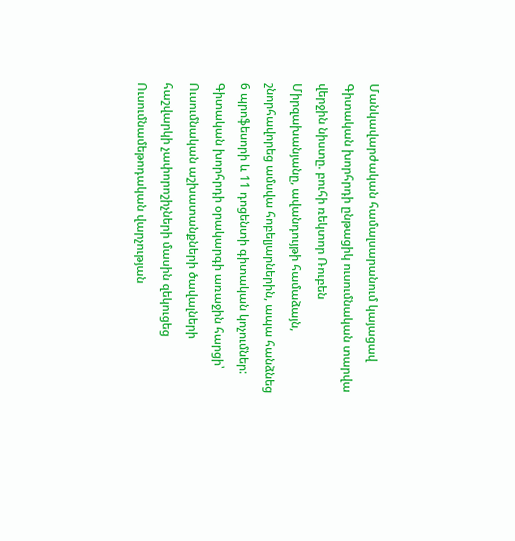Մանկավարժական համալսարանում կայացավ Գիտական խորհրդի ընթացիկ ուսումնական տարվա վերջին նիստը. բուհի ռեկտոր Ռուբեն Միրզախանյանը, ավանդույթի համաձայն, շնորհավորեց ամսվա հոբելյարներին, ապա հանձնեց 6 պրոֆեսորի և 11 դոցենտի գիտական կոչումներ:
Գիտական խորհրդի օրակարգի առաջին հարցի՝ Ուսումնական աշխատանքների ծավալների հաշվարկի չափորոշիչների մասին զեկուցեց Ուսումնամեթոդական վարչության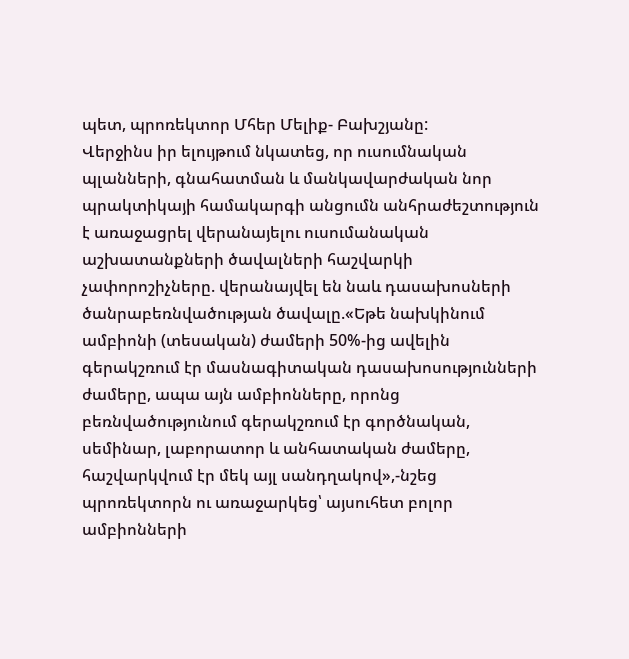պետ, պրոռեկտոր Մհեր Մելիք- Բախշյանը:
Վերջինս իր ելույթում նկատեց, որ ուսումնական պլանների, գնահատման և մանկավարժական նոր պրակտիկայի համակարգի անցումն անհրաժեշտություն է առաջացրել վերանայելու ուսումանական աշխատանքների ծավալների հաշվարկի չափորոշիչները. վերանայվել են նաև դասախոսների ծանրաբեռնվածության ծավալը.«Եթե նախկինում ամբիոնի (տեսական) ժամերի 50%-ից ավելին գերակշռում էր մասնագիտական դասախոսությունների ժամերը, ապա այն ամբիոնները, որոնց բեռնվածությունում գերակշռում էր գործնական, սեմինար, լաբորատոր և անհատական ժամերը, հաշվարկվում էր մեկ այլ սանդղակով»,-նշեց պրոռեկտորն ու առաջարկեց՝ այսուհետ բոլոր ամբիոնների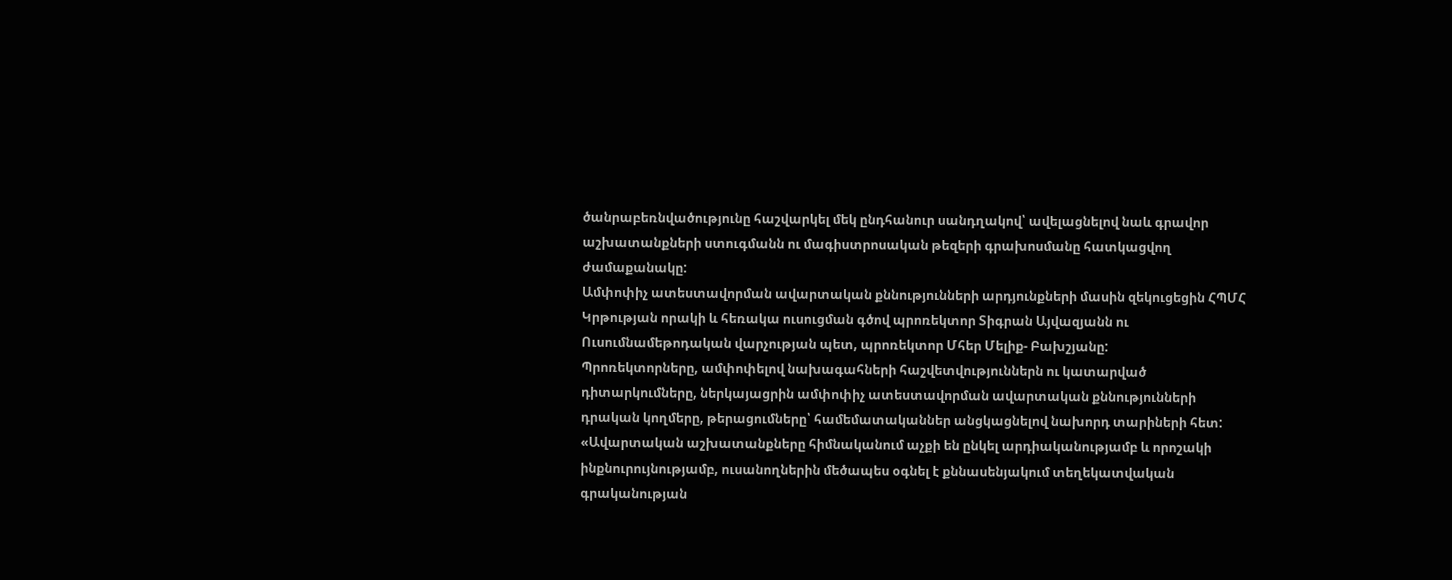ծանրաբեռնվածությունը հաշվարկել մեկ ընդհանուր սանդղակով՝ ավելացնելով նաև գրավոր աշխատանքների ստուգմանն ու մագիստրոսական թեզերի գրախոսմանը հատկացվող ժամաքանակը:
Ամփոփիչ ատեստավորման ավարտական քննությունների արդյունքների մասին զեկուցեցին ՀՊՄՀ Կրթության որակի և հեռակա ուսուցման գծով պրոռեկտոր Տիգրան Այվազյանն ու Ուսումնամեթոդական վարչության պետ, պրոռեկտոր Մհեր Մելիք- Բախշյանը:
Պրոռեկտորները, ամփոփելով նախագահների հաշվետվություններն ու կատարված դիտարկումները, ներկայացրին ամփոփիչ ատեստավորման ավարտական քննությունների դրական կողմերը, թերացումները՝ համեմատականներ անցկացնելով նախորդ տարիների հետ:
«Ավարտական աշխատանքները հիմնականում աչքի են ընկել արդիականությամբ և որոշակի ինքնուրույնությամբ, ուսանողներին մեծապես օգնել է քննասենյակում տեղեկատվական գրականության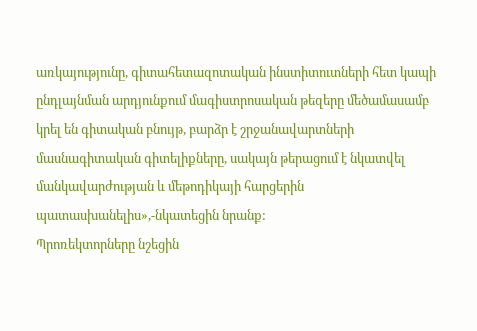առկայությունը, գիտահետազոտական ինստիտուտների հետ կապի ընդլայնման արդյունքում մագիստրոսական թեզերը մեծամասամբ կրել են գիտական բնույթ, բարձր է շրջանավարտների մասնագիտական գիտելիքները, սակայն թերացում է նկատվել մանկավարժության և մեթոդիկայի հարցերին պատասխանելիս»,-նկատեցին նրանք:
Պրոռեկտորները նշեցին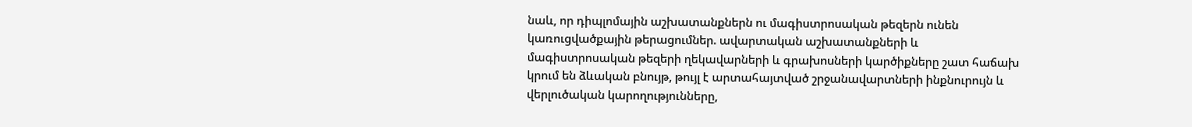նաև, որ դիպլոմային աշխատանքներն ու մագիստրոսական թեզերն ունեն կառուցվածքային թերացումներ. ավարտական աշխատանքների և մագիստրոսական թեզերի ղեկավարների և գրախոսների կարծիքները շատ հաճախ կրում են ձևական բնույթ, թույլ է արտահայտված շրջանավարտների ինքնուրույն և վերլուծական կարողությունները,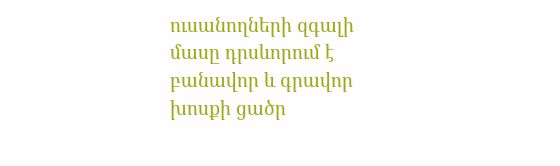ուսանողների զգալի մասը դրսևորում է բանավոր և գրավոր խոսքի ցածր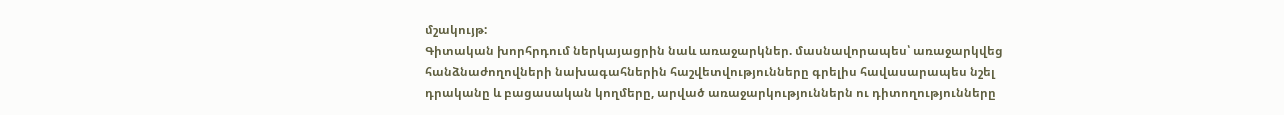մշակույթ:
Գիտական խորհրդում ներկայացրին նաև առաջարկներ. մասնավորապես՝ առաջարկվեց հանձնաժողովների նախագահներին հաշվետվությունները գրելիս հավասարապես նշել դրականը և բացասական կողմերը, արված առաջարկություններն ու դիտողությունները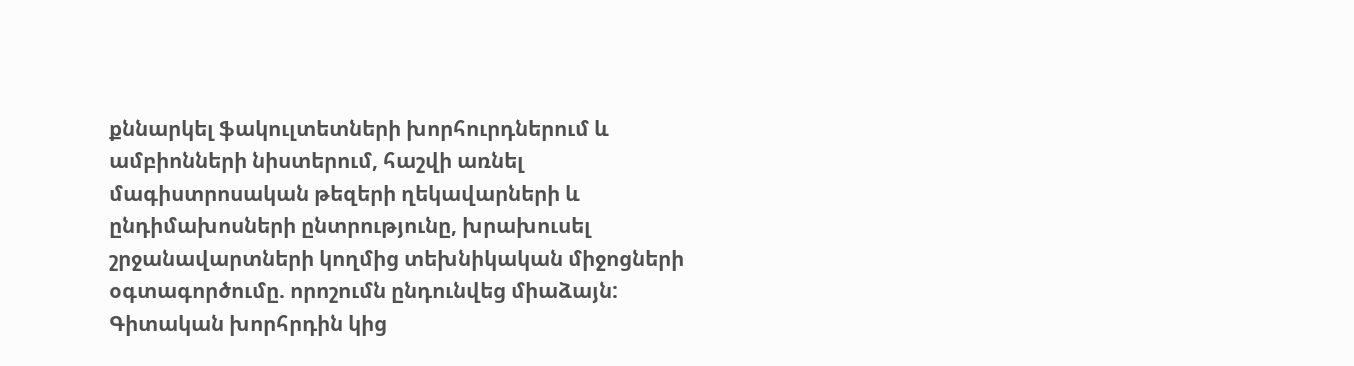քննարկել ֆակուլտետների խորհուրդներում և ամբիոնների նիստերում, հաշվի առնել մագիստրոսական թեզերի ղեկավարների և ընդիմախոսների ընտրությունը, խրախուսել շրջանավարտների կողմից տեխնիկական միջոցների օգտագործումը. որոշումն ընդունվեց միաձայն:
Գիտական խորհրդին կից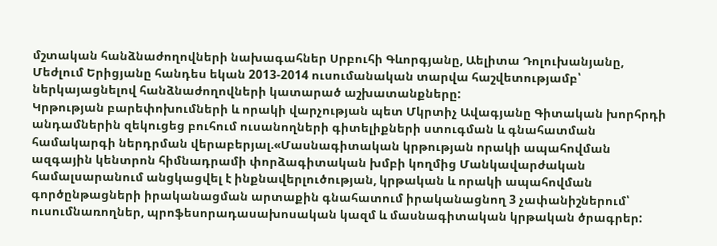մշտական հանձնաժողովների նախագահներ Սրբուհի Գևորգյանը, Աելիտա Դոլուխանյանը, Մեժլում Երիցյանը հանդես եկան 2013-2014 ուսումանական տարվա հաշվետությամբ՝ ներկայացնելով հանձնաժողովների կատարած աշխատանքները:
Կրթության բարեփոխումների և որակի վարչության պետ Մկրտիչ Ավագյանը Գիտական խորհրդի անդամներին զեկուցեց բուհում ուսանողների գիտելիքների ստուգման և գնահատման համակարգի ներդրման վերաբերյալ.«Մասնագիտական կրթության որակի ապահովման ազգային կենտրոն հիմնադրամի փորձագիտական խմբի կողմից Մանկավարժական համալսարանում անցկացվել է ինքնավերլուծության, կրթական և որակի ապահովման գործընթացների իրականացման արտաքին գնահատում իրականացնող 3 չափանիշներում՝ ուսումնառողներ, պրոֆեսորադասախոսական կազմ և մասնագիտական կրթական ծրագրեր: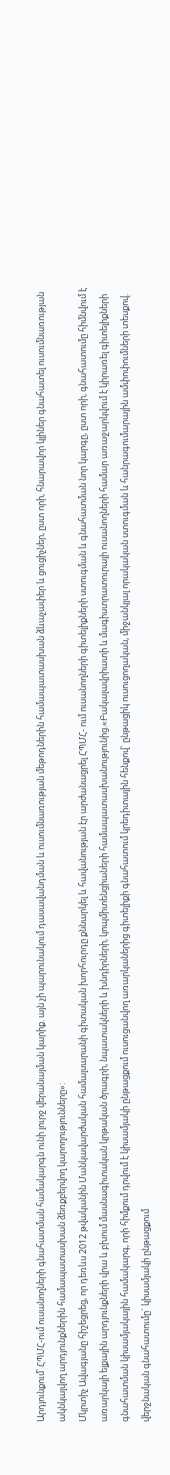Արդյունքում՝ ՀՊՄՀ-ում ուսանողների գնահատման համակարգն ունի լուրջ վերանայման կարիք. այն չի պարունակում դասավանդման և ուսումնառության մեթոդներին համապատասխան ձևաչափեր և ցուցիչներ, ըստ որի, հնարավոր կլիներ գնահատել ուսումնառության ակնկալվող արդյունքներին համապատասխան ձեռքբերվող կարողությունները»:
Մկրտիչ Ավագյանը հիշեցրեց, որ դեռևս 2012 թվականին Մանկավարժական համալսարանի գիտական խորհուրդը քննարկել և հավանության էր արժանացրել ՀՊՄՀ- ում ուսանողների գիտելիքների ստուգման և գնահատման նոր կարգը, ըստ որի, գնահատումը հիմնվում է առարկայի ելքային արդյունքների վրա և բխում մասնագիտական կրթական ծրագրի, նպատակների և խնդիրների, կոպմիտենցիաների համապատասխանությունից.«Բակալավրիատի և մագիստրատուրայի ուսանողների համար առաջարկվում է կիրառել գիտելիքների գնահատման կիսամյակային համակարգ, որի հիմքում դրվում է կիսամյակի ընթացքում ուսուցանվող առարկաներից գիտելիքի գնահատում կրեդիտային հենքով` ընթացիկ ուսուցողական, միջանկյալ որակական ստուգման և հանրագումարային ամփոփումների տեսքով. վերջնական գնահատումը` կիսամյակի ընթացքում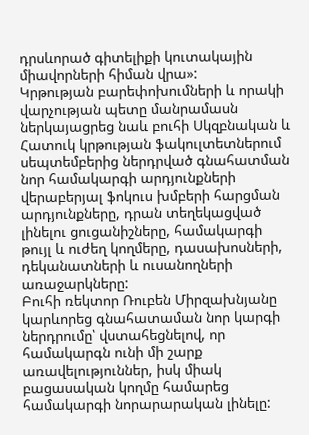դրսևորած գիտելիքի կուտակային միավորների հիման վրա»:
Կրթության բարեփոխումների և որակի վարչության պետը մանրամասն ներկայացրեց նաև բուհի Սկզբնական և Հատուկ կրթության ֆակուլտետներում սեպտեմբերից ներդրված գնահատման նոր համակարգի արդյունքների վերաբերյալ ֆոկուս խմբերի հարցման արդյունքները, դրան տեղեկացված լինելու ցուցանիշները, համակարգի թույլ և ուժեղ կողմերը, դասախոսների, դեկանատների և ուսանողների առաջարկները:
Բուհի ռեկտոր Ռուբեն Միրզախնյանը կարևորեց գնահատաման նոր կարգի ներդրումը՝ վստահեցնելով, որ համակարգն ունի մի շարք առավելություններ, իսկ միակ բացասական կողմը համարեց համակարգի նորարարական լինելը: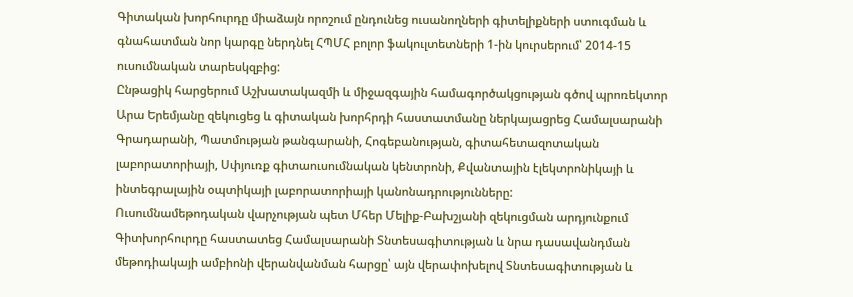Գիտական խորհուրդը միաձայն որոշում ընդունեց ուսանողների գիտելիքների ստուգման և գնահատման նոր կարգը ներդնել ՀՊՄՀ բոլոր ֆակուլտետների 1-ին կուրսերում՝ 2014-15 ուսումնական տարեսկզբից:
Ընթացիկ հարցերում Աշխատակազմի և միջազգային համագործակցության գծով պրոռեկտոր Արա Երեմյանը զեկուցեց և գիտական խորհրդի հաստատմանը ներկայացրեց Համալսարանի Գրադարանի, Պատմության թանգարանի, Հոգեբանության, գիտահետազոտական լաբորատորիայի, Սփյուռք գիտաուսումնական կենտրոնի, Քվանտային էլեկտրոնիկայի և ինտեգրալային օպտիկայի լաբորատորիայի կանոնադրությունները:
Ուսումնամեթոդական վարչության պետ Մհեր Մելիք-Բախշյանի զեկուցման արդյունքում Գիտխորհուրդը հաստատեց Համալսարանի Տնտեսագիտության և նրա դասավանդման մեթոդիակայի ամբիոնի վերանվանման հարցը՝ այն վերափոխելով Տնտեսագիտության և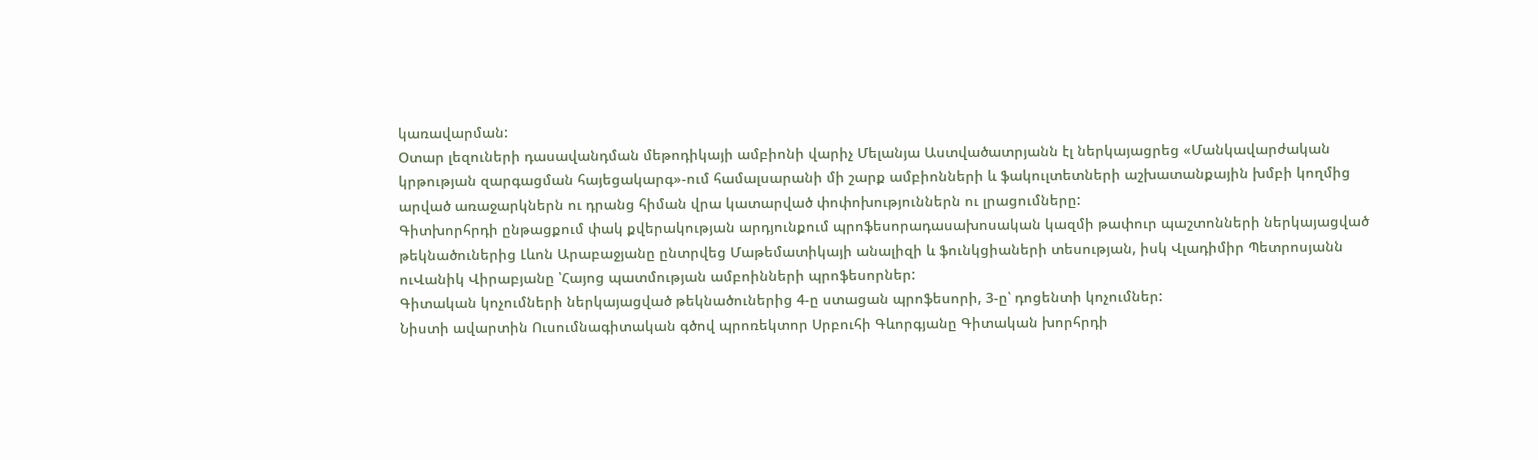կառավարման:
Օտար լեզուների դասավանդման մեթոդիկայի ամբիոնի վարիչ Մելանյա Աստվածատրյանն էլ ներկայացրեց «Մանկավարժական կրթության զարգացման հայեցակարգ»-ում համալսարանի մի շարք ամբիոնների և ֆակուլտետների աշխատանքային խմբի կողմից արված առաջարկներն ու դրանց հիման վրա կատարված փոփոխություններն ու լրացումները:
Գիտխորհրդի ընթացքում փակ քվերակության արդյունքում պրոֆեսորադասախոսական կազմի թափուր պաշտոնների ներկայացված թեկնածուներից Լևոն Արաբաջյանը ընտրվեց Մաթեմատիկայի անալիզի և ֆունկցիաների տեսության, իսկ Վլադիմիր Պետրոսյանն ուՎանիկ Վիրաբյանը ՝Հայոց պատմության ամբոինների պրոֆեսորներ:
Գիտական կոչումների ներկայացված թեկնածուներից 4-ը ստացան պրոֆեսորի, 3-ը՝ դոցենտի կոչումներ:
Նիստի ավարտին Ուսումնագիտական գծով պրոռեկտոր Սրբուհի Գևորգյանը Գիտական խորհրդի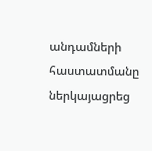անդամների հաստատմանը ներկայացրեց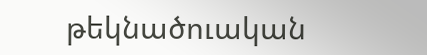թեկնածուական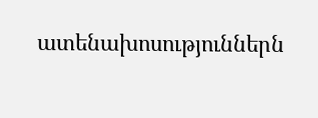ատենախոսություններն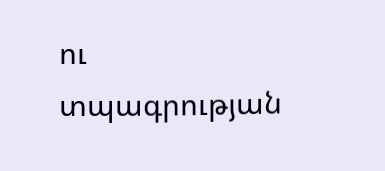ու տպագրության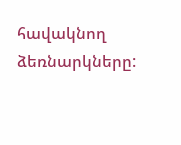հավակնող ձեռնարկները: